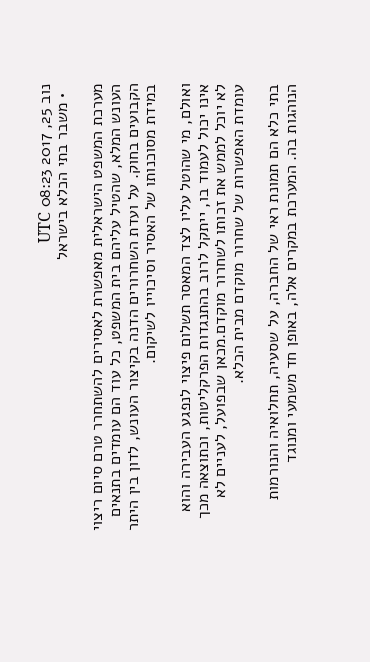נוב 25, 2017 08:23 UTC
  • משבר בתי הכלא בישראל

מערכת המשפט הישראלית מאפשרת לאסירים להשתחרר טרם סיום ריצוי העונש המלא, שהטיל עליהם בית המשפט, כל עוד הם עומדים בתנאים הקבועים בחוק. על ועדת השחרורים הדנה בקיצור העונש, לדון בין היתר במידת מסוכנותו של האסיר וסיכוייו לשיקום.

ואולם, מי שהוטל עליו לצד המאסר תשלום פיצוי לנפגע העבירה והוא אינו יכול לעמוד בו, ייתקל לרוב בהתנגדות הפרקליטות, וכתוצאה מכך לא יוכל לממש את זכותו לשחרור מוקדם.מכאן שבפועל, לעניים לא עומדת האפשרות של שחרור מוקדם מבית הכלא.

בתי כלא הם תמונת ראי של החברה, על שסעיה, תחלואיה והנורמות הנוהגות בה. המערכת במקרים אלה, באופן חד משמעי ומנוגד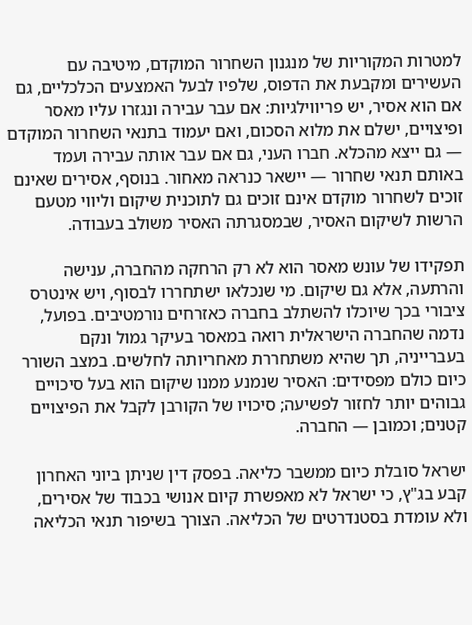למטרות המקוריות של מנגנון השחרור המוקדם, מיטיבה עם העשירים ומקבעת את הדפוס, שלפיו לבעל האמצעים הכלכליים, גם אם הוא אסיר, יש פריווילגיות: אם עבר עבירה ונגזרו עליו מאסר ופיצויים, ישלם את מלוא הסכום, ואם יעמוד בתנאי השחרור המוקדם — גם ייצא מהכלא. חברו העני, גם אם עבר אותה עבירה ועמד באותם תנאי שחרור — יישאר כנראה מאחור. בנוסף, אסירים שאינם זוכים לשחרור מוקדם אינם זוכים גם לתוכנית שיקום וליווי מטעם הרשות לשיקום האסיר, שבמסגרתה האסיר משולב בעבודה.

תפקידו של עונש מאסר הוא לא רק הרחקה מהחברה, ענישה והרתעה, אלא גם שיקום. מי שנכלאו ישתחררו לבסוף, ויש אינטרס ציבורי בכך שיוכלו להשתלב בחברה כאזרחים נורמטיבים. בפועל, נדמה שהחברה הישראלית רואה במאסר בעיקר גמול ונקם בעברייניה, תך שהיא משתחררת מאחריותה לחלשים. במצב השורר כיום כולם מפסידים: האסיר שנמנע ממנו שיקום הוא בעל סיכויים גבוהים יותר לחזור לפשיעה; סיכויו של הקורבן לקבל את הפיצויים קטנים; וכמובן — החברה.

ישראל סובלת כיום ממשבר כליאה. בפסק דין שניתן ביוני האחרון קבע בג"ץ, כי ישראל לא מאפשרת קיום אנושי בכבוד של אסירים, ולא עומדת בסטנדרטים של הכליאה. הצורך בשיפור תנאי הכליאה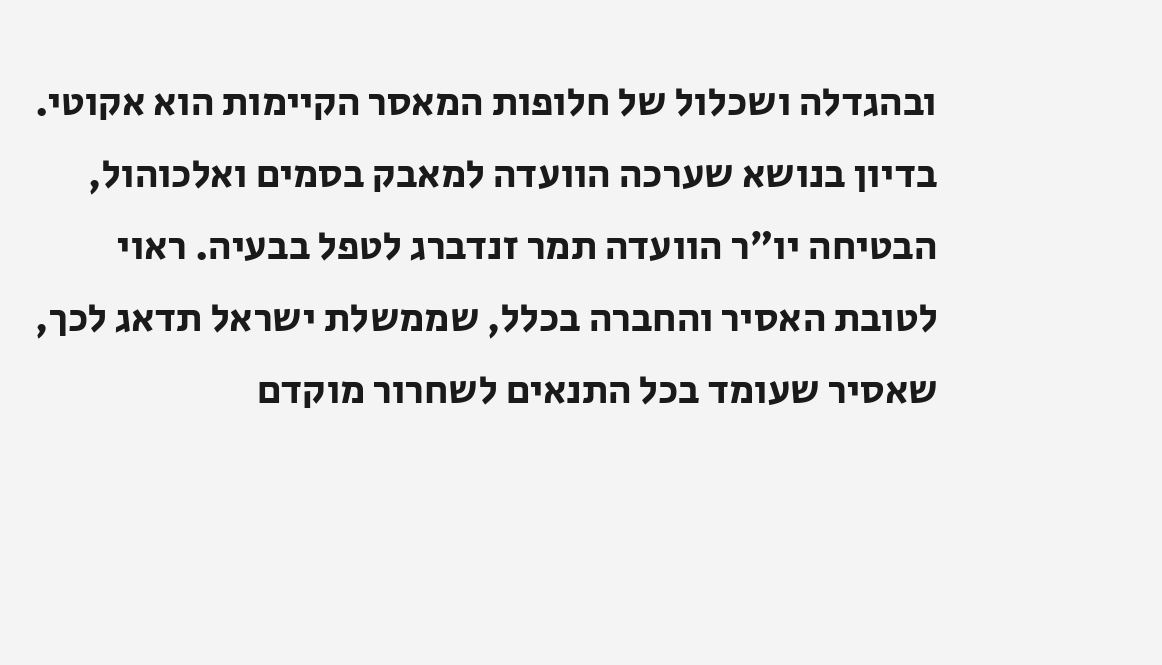ובהגדלה ושכלול של חלופות המאסר הקיימות הוא אקוטי. בדיון בנושא שערכה הוועדה למאבק בסמים ואלכוהול, הבטיחה יו״ר הוועדה תמר זנדברג לטפל בבעיה. ראוי לטובת האסיר והחברה בכלל, שממשלת ישראל תדאג לכך, שאסיר שעומד בכל התנאים לשחרור מוקדם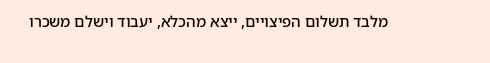מלבד תשלום הפיצויים, ייצא מהכלא, יעבוד וישלם משכרו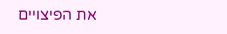את הפיצויים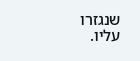שנגזרו עליו.